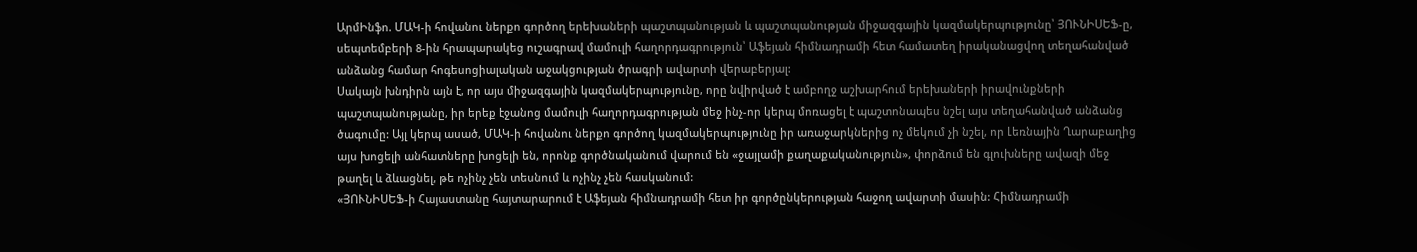ԱրմԻնֆո. ՄԱԿ-ի հովանու ներքո գործող երեխաների պաշտպանության և պաշտպանության միջազգային կազմակերպությունը՝ ՅՈՒՆԻՍԵՖ-ը, սեպտեմբերի 8-ին հրապարակեց ուշագրավ մամուլի հաղորդագրություն՝ Աֆեյան հիմնադրամի հետ համատեղ իրականացվող տեղահանված անձանց համար հոգեսոցիալական աջակցության ծրագրի ավարտի վերաբերյալ:
Սակայն խնդիրն այն է, որ այս միջազգային կազմակերպությունը, որը նվիրված է ամբողջ աշխարհում երեխաների իրավունքների պաշտպանությանը, իր երեք էջանոց մամուլի հաղորդագրության մեջ ինչ-որ կերպ մոռացել է պաշտոնապես նշել այս տեղահանված անձանց ծագումը: Այլ կերպ ասած, ՄԱԿ-ի հովանու ներքո գործող կազմակերպությունը իր առաջարկներից ոչ մեկում չի նշել, որ Լեռնային Ղարաբաղից այս խոցելի անհատները խոցելի են, որոնք գործնականում վարում են «ջայլամի քաղաքականություն», փորձում են գլուխները ավազի մեջ թաղել և ձևացնել, թե ոչինչ չեն տեսնում և ոչինչ չեն հասկանում:
«ՅՈՒՆԻՍԵՖ-ի Հայաստանը հայտարարում է Աֆեյան հիմնադրամի հետ իր գործընկերության հաջող ավարտի մասին: Հիմնադրամի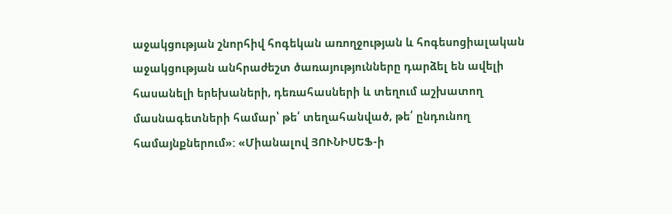աջակցության շնորհիվ հոգեկան առողջության և հոգեսոցիալական աջակցության անհրաժեշտ ծառայությունները դարձել են ավելի հասանելի երեխաների, դեռահասների և տեղում աշխատող մասնագետների համար՝ թե՛ տեղահանված, թե՛ ընդունող համայնքներում»: «Միանալով ՅՈՒՆԻՍԵՖ-ի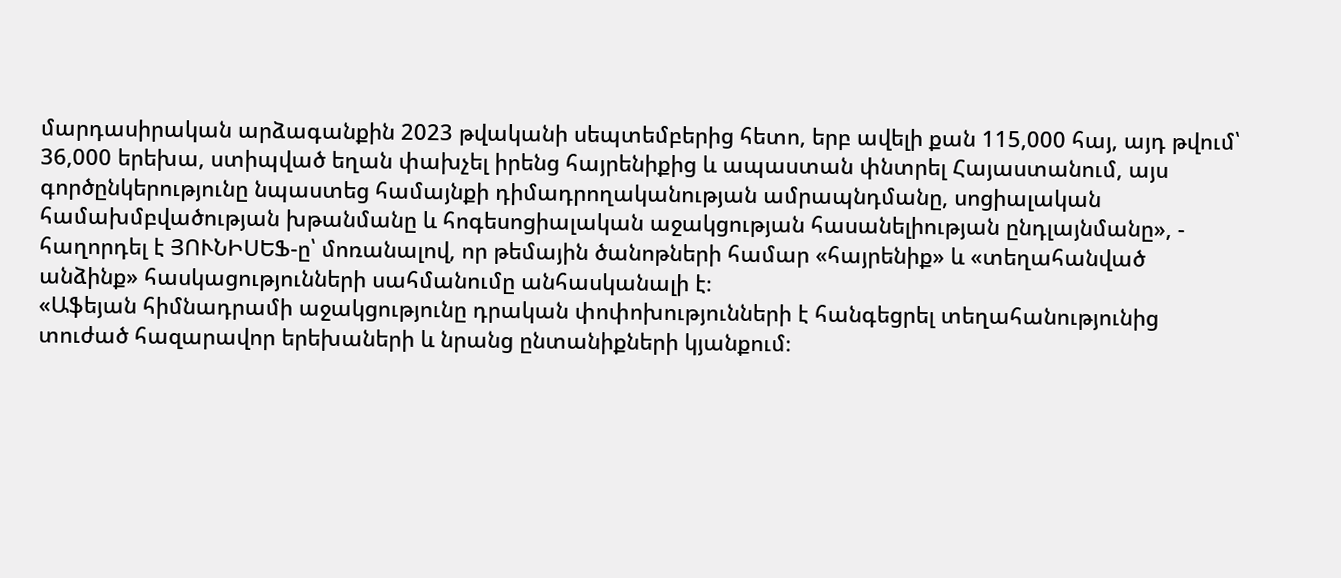մարդասիրական արձագանքին 2023 թվականի սեպտեմբերից հետո, երբ ավելի քան 115,000 հայ, այդ թվում՝ 36,000 երեխա, ստիպված եղան փախչել իրենց հայրենիքից և ապաստան փնտրել Հայաստանում, այս գործընկերությունը նպաստեց համայնքի դիմադրողականության ամրապնդմանը, սոցիալական համախմբվածության խթանմանը և հոգեսոցիալական աջակցության հասանելիության ընդլայնմանը», - հաղորդել է ՅՈՒՆԻՍԵՖ-ը՝ մոռանալով, որ թեմային ծանոթների համար «հայրենիք» և «տեղահանված անձինք» հասկացությունների սահմանումը անհասկանալի է։
«Աֆեյան հիմնադրամի աջակցությունը դրական փոփոխությունների է հանգեցրել տեղահանությունից տուժած հազարավոր երեխաների և նրանց ընտանիքների կյանքում։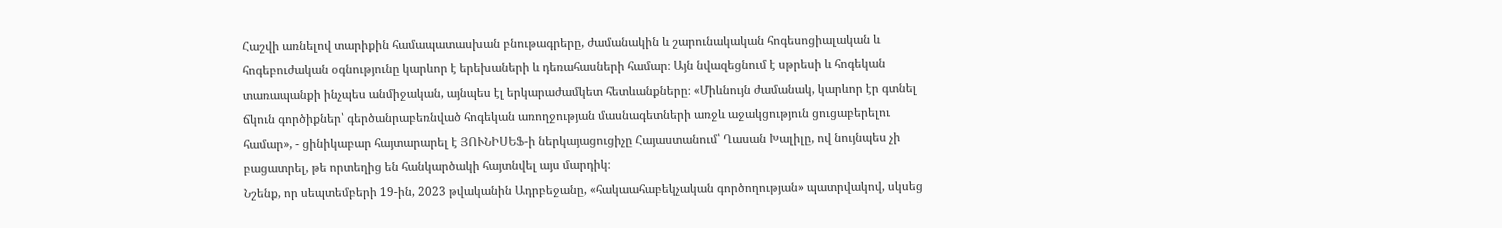Հաշվի առնելով տարիքին համապատասխան բնութագրերը, ժամանակին և շարունակական հոգեսոցիալական և հոգեբուժական օգնությունը կարևոր է երեխաների և դեռահասների համար։ Այն նվազեցնում է սթրեսի և հոգեկան տառապանքի ինչպես անմիջական, այնպես էլ երկարաժամկետ հետևանքները։ «Միևնույն ժամանակ, կարևոր էր գտնել ճկուն գործիքներ՝ գերծանրաբեռնված հոգեկան առողջության մասնագետների առջև աջակցություն ցուցաբերելու համար», - ցինիկաբար հայտարարել է ՅՈՒՆԻՍԵՖ-ի ներկայացուցիչը Հայաստանում՝ Ղասան Խալիլը, ով նույնպես չի բացատրել, թե որտեղից են հանկարծակի հայտնվել այս մարդիկ։
Նշենք, որ սեպտեմբերի 19-ին, 2023 թվականին Ադրբեջանը, «հակաահաբեկչական գործողության» պատրվակով, սկսեց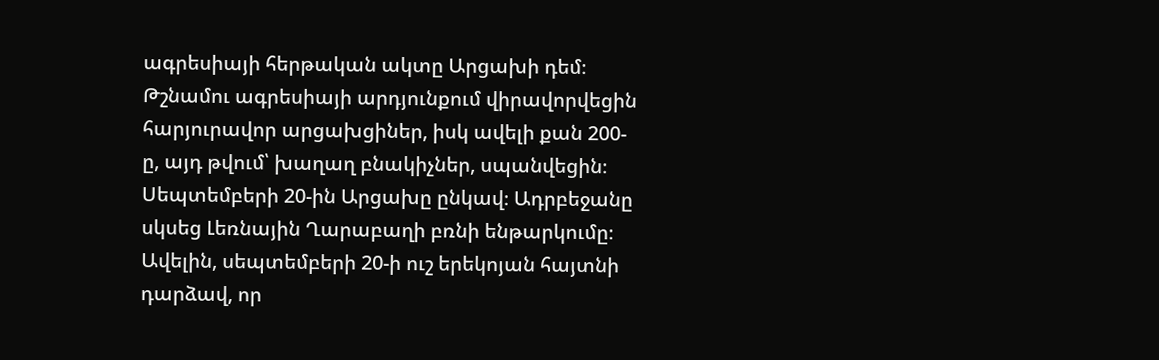ագրեսիայի հերթական ակտը Արցախի դեմ։ Թշնամու ագրեսիայի արդյունքում վիրավորվեցին հարյուրավոր արցախցիներ, իսկ ավելի քան 200-ը, այդ թվում՝ խաղաղ բնակիչներ, սպանվեցին։ Սեպտեմբերի 20-ին Արցախը ընկավ։ Ադրբեջանը սկսեց Լեռնային Ղարաբաղի բռնի ենթարկումը։ Ավելին, սեպտեմբերի 20-ի ուշ երեկոյան հայտնի դարձավ, որ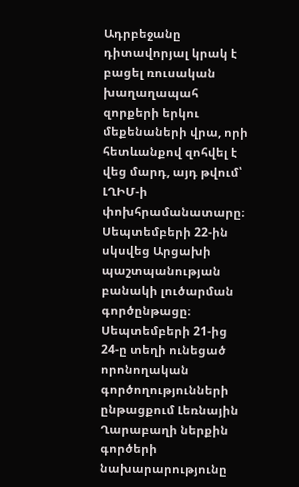Ադրբեջանը դիտավորյալ կրակ է բացել ռուսական խաղաղապահ զորքերի երկու մեքենաների վրա, որի հետևանքով զոհվել է վեց մարդ, այդ թվում՝ ԼՂԻՄ-ի փոխհրամանատարը։
Սեպտեմբերի 22-ին սկսվեց Արցախի պաշտպանության բանակի լուծարման գործընթացը։ Սեպտեմբերի 21-ից 24-ը տեղի ունեցած որոնողական գործողությունների ընթացքում Լեռնային Ղարաբաղի ներքին գործերի նախարարությունը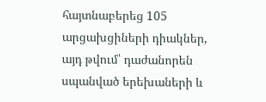հայտնաբերեց 105 արցախցիների դիակներ, այդ թվում՝ դաժանորեն սպանված երեխաների և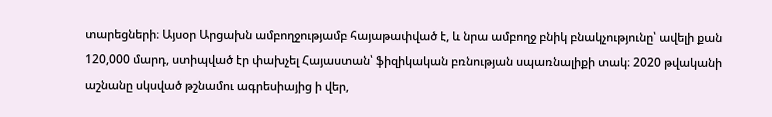տարեցների։ Այսօր Արցախն ամբողջությամբ հայաթափված է, և նրա ամբողջ բնիկ բնակչությունը՝ ավելի քան 120,000 մարդ, ստիպված էր փախչել Հայաստան՝ ֆիզիկական բռնության սպառնալիքի տակ։ 2020 թվականի աշնանը սկսված թշնամու ագրեսիայից ի վեր,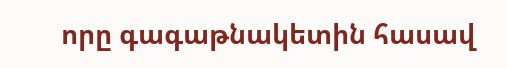որը գագաթնակետին հասավ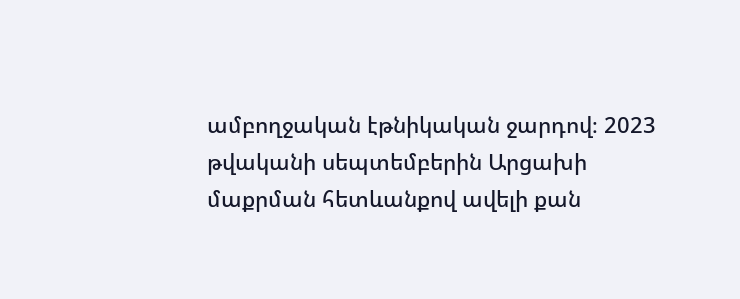ամբողջական էթնիկական ջարդով։ 2023 թվականի սեպտեմբերին Արցախի մաքրման հետևանքով ավելի քան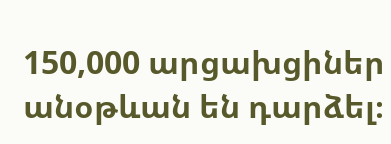150,000 արցախցիներ անօթևան են դարձել։